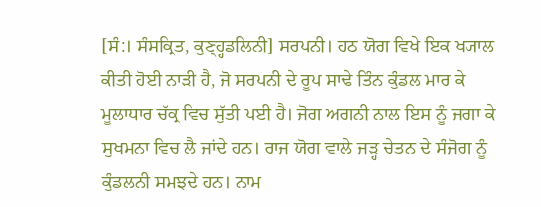[ਸੰ:। ਸੰਸਕ੍ਰਿਤ, ਕੁਣ੍ਹ੍ਹਡਲਿਨੀ] ਸਰਪਨੀ। ਹਠ ਯੋਗ ਵਿਖੇ ਇਕ ਖ੍ਯਾਲ ਕੀਤੀ ਹੋਈ ਨਾੜੀ ਹੈ, ਜੋ ਸਰਪਨੀ ਦੇ ਰੂਪ ਸਾਢੇ ਤਿੰਨ ਕੁੰਡਲ ਮਾਰ ਕੇ ਮੂਲਾਧਾਰ ਚੱਕ੍ਰ ਵਿਚ ਸੁੱਤੀ ਪਈ ਹੈ। ਜੋਗ ਅਗਨੀ ਨਾਲ ਇਸ ਨੂੰ ਜਗਾ ਕੇ ਸੁਖਮਨਾ ਵਿਚ ਲੈ ਜਾਂਦੇ ਹਨ। ਰਾਜ ਯੋਗ ਵਾਲੇ ਜੜ੍ਹ ਚੇਤਨ ਦੇ ਸੰਜੋਗ ਨੂੰ ਕੁੰਡਲਨੀ ਸਮਝਦੇ ਹਨ। ਨਾਮ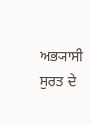ਅਭ੍ਯਾਸੀ ਸੁਰਤ ਦੇ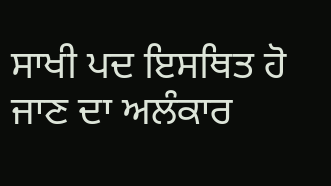ਸਾਖੀ ਪਦ ਇਸਥਿਤ ਹੋ ਜਾਣ ਦਾ ਅਲੰਕਾਰ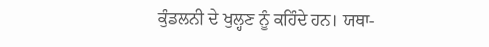ਕੁੰਡਲਨੀ ਦੇ ਖੁਲ੍ਹਣ ਨੂੰ ਕਹਿੰਦੇ ਹਨ। ਯਥਾ-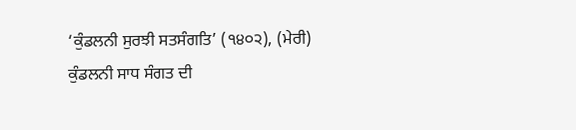‘ਕੁੰਡਲਨੀ ਸੁਰਝੀ ਸਤਸੰਗਤਿ’ (੧੪੦੨), (ਮੇਰੀ) ਕੁੰਡਲਨੀ ਸਾਧ ਸੰਗਤ ਦੀ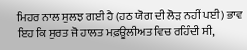ਮਿਹਰ ਨਾਲ ਸੁਲਝ ਗਈ ਹੈ (ਹਠ ਯੋਗ ਦੀ ਲੋੜ ਨਹੀਂ ਪਈ) ਭਾਵ ਇਹ ਕਿ ਸੁਰਤ ਜੋ ਹਾਲਤ ਮਫ਼ਊਲੀਅਤ ਵਿਚ ਰਹਿੰਦੀ ਸੀ,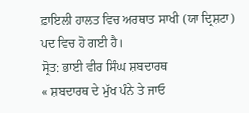ਫ਼ਾਇਲੀ ਹਾਲਤ ਵਿਚ ਅਰਥਾਤ ਸਾਖੀ (ਯਾ ਦ੍ਰਿਸ਼ਟਾ) ਪਦ ਵਿਚ ਹੋ ਗਈ ਹੈ।
ਸ੍ਰੋਤ: ਭਾਈ ਵੀਰ ਸਿੰਘ ਸ਼ਬਦਾਰਥ
« ਸ਼ਬਦਾਰਥ ਦੇ ਮੁੱਖ ਪੰਨੇ ਤੇ ਜਾਓ